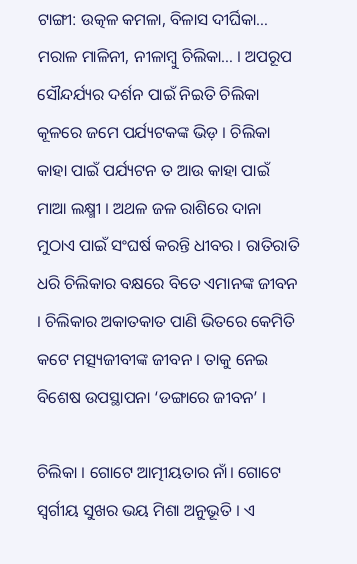ଟାଙ୍ଗୀ: ଉତ୍କଳ କମଳା, ବିଳାସ ଦୀର୍ଘିକା… ମରାଳ ମାଳିନୀ, ନୀଳାମ୍ବୁ ଚିଲିକା… । ଅପରୂପ ସୌନ୍ଦର୍ଯ୍ୟର ଦର୍ଶନ ପାଇଁ ନିଇତି ଚିଲିକା କୂଳରେ ଜମେ ପର୍ଯ୍ୟଟକଙ୍କ ଭିଡ଼ । ଚିଲିକା କାହା ପାଇଁ ପର୍ଯ୍ୟଟନ ତ ଆଉ କାହା ପାଇଁ ମାଆ ଲକ୍ଷ୍ମୀ । ଅଥଳ ଜଳ ରାଶିରେ ଦାନା ମୁଠାଏ ପାଇଁ ସଂଘର୍ଷ କରନ୍ତି ଧୀବର । ରାତିରାତି ଧରି ଚିଲିକାର ବକ୍ଷରେ ବିତେ ଏମାନଙ୍କ ଜୀବନ । ଚିଲିକାର ଅକାତକାତ ପାଣି ଭିତରେ କେମିତି କଟେ ମତ୍ସ୍ୟଜୀବୀଙ୍କ ଜୀବନ । ତାକୁ ନେଇ ବିଶେଷ ଉପସ୍ଥାପନା ‘ଡଙ୍ଗାରେ ଜୀବନ’ ।

ଚିଲିକା । ଗୋଟେ ଆତ୍ମୀୟତାର ନାଁ। ଗୋଟେ ସ୍ବର୍ଗୀୟ ସୁଖର ଭୟ ମିଶା ଅନୁଭୂତି । ଏ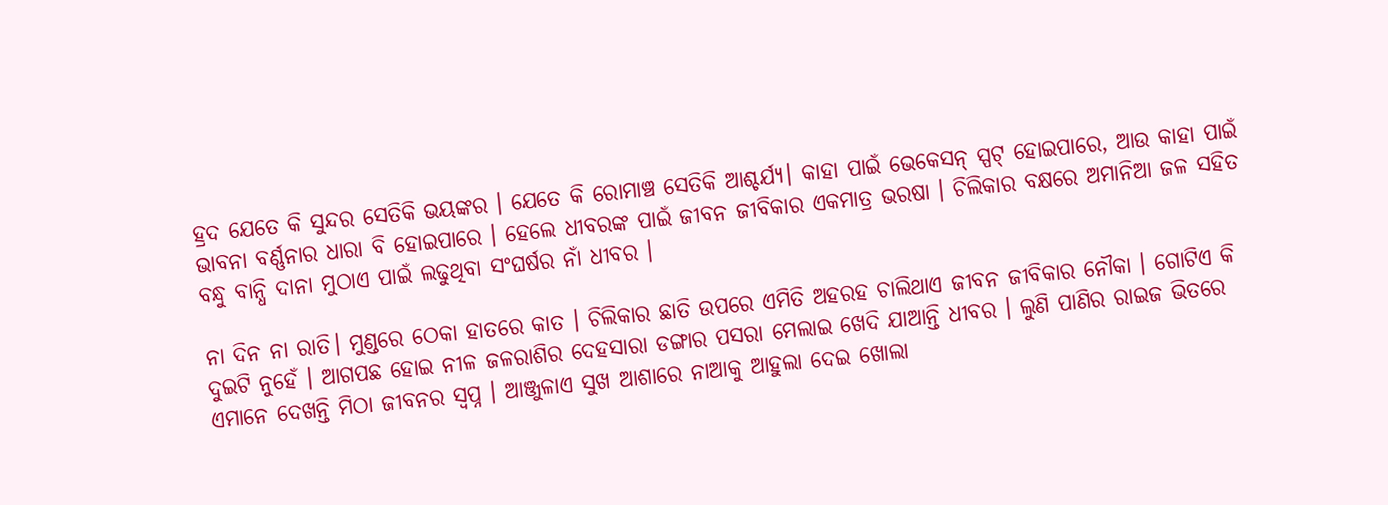ହ୍ରଦ ଯେତେ କି ସୁନ୍ଦର ସେତିକି ଭୟଙ୍କର । ଯେତେ କି ରୋମାଞ୍ଚ ସେତିକି ଆଶ୍ଚର୍ଯ୍ୟ। କାହା ପାଇଁ ଭେକେସନ୍ ସ୍ପଟ୍ ହୋଇପାରେ, ଆଉ କାହା ପାଇଁ ଭାବନା ବର୍ଣ୍ଣନାର ଧାରା ବି ହୋଇପାରେ । ହେଲେ ଧୀବରଙ୍କ ପାଇଁ ଜୀବନ ଜୀବିକାର ଏକମାତ୍ର ଭରଷା । ଚିଲିକାର ବକ୍ଷରେ ଅମାନିଆ ଜଳ ସହିତ ବନ୍ଧୁ ବାନ୍ଧି ଦାନା ମୁଠାଏ ପାଇଁ ଲଢୁଥିବା ସଂଘର୍ଷର ନାଁ ଧୀବର ।

ନା ଦିନ ନା ରାତି। ମୁଣ୍ଡରେ ଠେକା ହାତରେ କାତ । ଚିଲିକାର ଛାତି ଉପରେ ଏମିତି ଅହରହ ଚାଲିଥାଏ ଜୀବନ ଜୀବିକାର ନୌକା । ଗୋଟିଏ କି ଦୁଇଟି ନୁହେଁ । ଆଗପଛ ହୋଇ ନୀଳ ଜଳରାଶିର ଦେହସାରା ଡଙ୍ଗାର ପସରା ମେଲାଇ ଖେଦି ଯାଆନ୍ତି ଧୀବର । ଲୁଣି ପାଣିର ରାଇଜ ଭିତରେ ଏମାନେ ଦେଖନ୍ତି ମିଠା ଜୀବନର ସ୍ବପ୍ନ । ଆଞ୍ଜୁଳାଏ ସୁଖ ଆଶାରେ ନାଆକୁ ଆହୁଲା ଦେଇ ଖୋଲା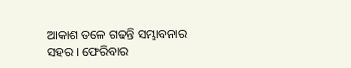ଆକାଶ ତଳେ ଗଢନ୍ତି ସମ୍ଭାବନାର ସହର । ଫେରିବାର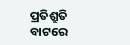ପ୍ରତିଶ୍ରୁତି ବାଟରେ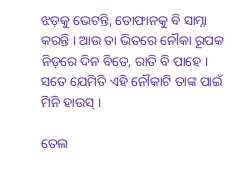ଝଡ଼କୁ ଭେଟନ୍ତି, ତୋଫାନକୁ ବି ସାମ୍ନା କରନ୍ତି । ଆଉ ତା ଭିତରେ ନୌକା ରୂପକ ନିଡ଼ରେ ଦିନ ବିତେ, ରାତି ବି ପାହେ । ସତେ ଯେମିତି ଏହି ନୌକାଟି ତାଙ୍କ ପାଇଁ ମିନି ହାଉସ୍ ।

ତେଲ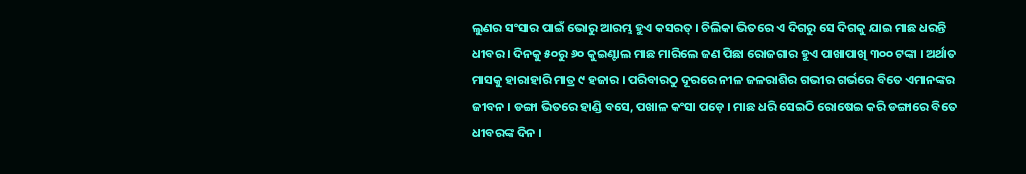ଲୁଣର ସଂସାର ପାଇଁ ଭୋରୁ ଆରମ୍ଭ ହୁଏ କସରତ୍ । ଚିଲିକା ଭିତରେ ଏ ଦିଗରୁ ସେ ଦିଗକୁ ଯାଇ ମାଛ ଧରନ୍ତି ଧୀବର । ଦିନକୁ ୫୦ରୁ ୬୦ କୁଇଣ୍ଟାଲ ମାଛ ମାରିଲେ ଜଣ ପିଛା ରୋଜଗାର ହୁଏ ପାଖାପାଖି ୩୦୦ ଟଙ୍କା । ଅର୍ଥାତ ମାସକୁ ହାରାହାରି ମାତ୍ର ୯ ହଜାର । ପରିବାରଠୁ ଦୂରରେ ନୀଳ ଜଳରାଶିର ଗଭୀର ଗର୍ଭରେ ବିତେ ଏମାନଙ୍କର ଜୀବନ । ଡଙ୍ଗା ଭିତରେ ହାଣ୍ଡି ବସେ, ପଖାଳ କଂସା ପଡ଼େ । ମାଛ ଧରି ସେଇଠି ରୋଷେଇ କରି ଡଙ୍ଗାରେ ବିତେ ଧୀବରଙ୍କ ଦିନ ।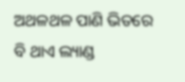ଅଥଳଥଳ ପାଣି ଭିତରେ ବି ଥାଏ ଲ୍ୟାଣ୍ଡ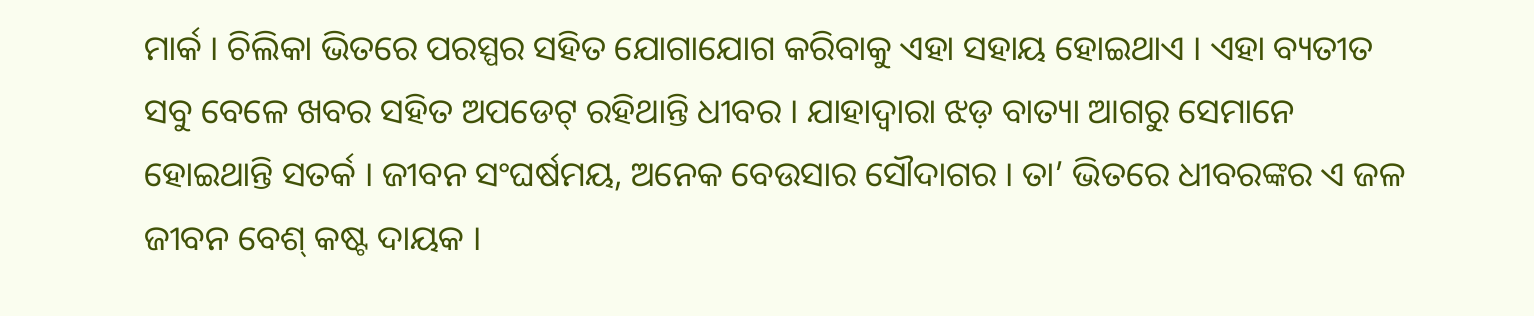ମାର୍କ । ଚିଲିକା ଭିତରେ ପରସ୍ପର ସହିତ ଯୋଗାଯୋଗ କରିବାକୁ ଏହା ସହାୟ ହୋଇଥାଏ । ଏହା ବ୍ୟତୀତ ସବୁ ବେଳେ ଖବର ସହିତ ଅପଡେଟ୍ ରହିଥାନ୍ତି ଧୀବର । ଯାହାଦ୍ବାରା ଝଡ଼ ବାତ୍ୟା ଆଗରୁ ସେମାନେ ହୋଇଥାନ୍ତି ସତର୍କ । ଜୀବନ ସଂଘର୍ଷମୟ, ଅନେକ ବେଉସାର ସୌଦାଗର । ତା’ ଭିତରେ ଧୀବରଙ୍କର ଏ ଜଳ ଜୀବନ ବେଶ୍ କଷ୍ଟ ଦାୟକ ।